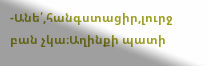-Անե՛,հանգստացիր,լուրջ բան չկա։Աղինքի պատի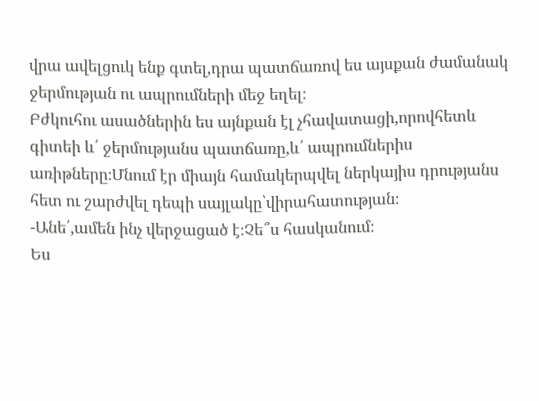վրա ավելցուկ ենք գտել,դրա պատճառով ես այսքան ժամանակ ջերմության ու ապրումների մեջ եղել։
Բժկուհու ասածներին ես այնքան էլ չհավատացի,որովհետև գիտեի և՛ ջերմությանս պատճառը,և՛ ապրումներիս առիթները։Մնում էր միայն համակերպվել ներկայիս դրությանս հետ ու շարժվել դեպի սայլակը՝վիրահատության։
-Անե՛,ամեն ինչ վերջացած է։Չե՞ս հասկանում։
Ես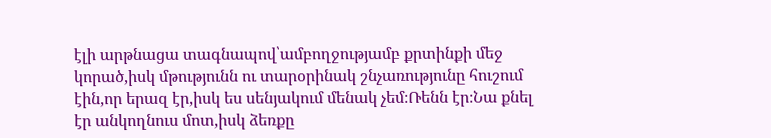էլի արթնացա տագնապով՝ամբողջությամբ քրտինքի մեջ կորած,իսկ մթությունն ու տարօրինակ շնչառությունը հուշում էին,որ երազ էր,իսկ ես սենյակում մենակ չեմ։Ռենն էր։Նա քնել էր անկողնուս մոտ,իսկ ձեռքը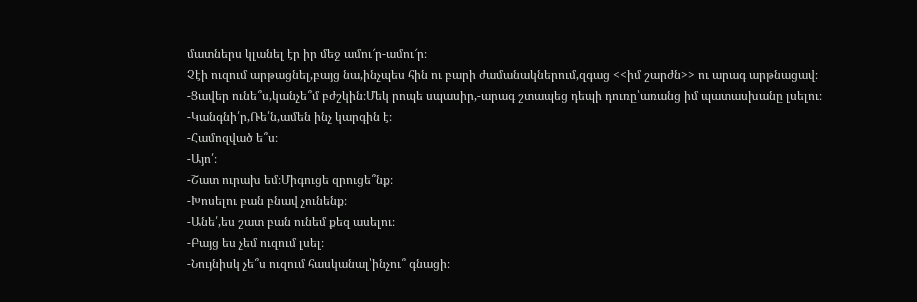մատներս կլանել էր իր մեջ ամու՜ր-ամու՜ր։
Չէի ուզում արթացնել,բայց նա,ինչպես հին ու բարի ժամանակներում,զգաց <<իմ շարժն>> ու արագ արթնացավ։
-Ցավեր ունե՞ս,կանչե՞մ բժշկին։Մեկ րոպե սպասիր,-արագ շտապեց դեպի դուռը՝առանց իմ պատասխանը լսելու։
-Կանգնի՛ր,Ռե՛ն,ամեն ինչ կարգին է։
-Համոզված ե՞ս։
-Այո՛։
-Շատ ուրախ եմ։Միգուցե զրուցե՞նք։
-Խոսելու բան բնավ չունենք։
-Անե՛,ես շատ բան ունեմ քեզ ասելու։
-Բայց ես չեմ ուզում լսել։
-Նույնիսկ չե՞ս ուզում հասկանալ՝ինչու՞ գնացի։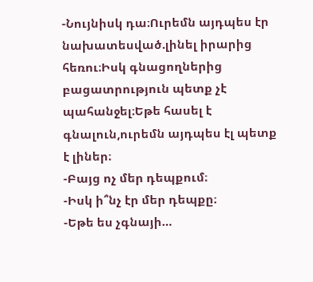-Նույնիսկ դա։Ուրեմն այդպես էր նախատեսված.լինել իրարից հեռու։Իսկ գնացողներից բացատրություն պետք չէ պահանջել։Եթե հասել է գնալուն,ուրեմն այդպես էլ պետք է լիներ։
-Բայց ոչ մեր դեպքում։
-Իսկ ի՞նչ էր մեր դեպքը։
-Եթե ես չգնայի…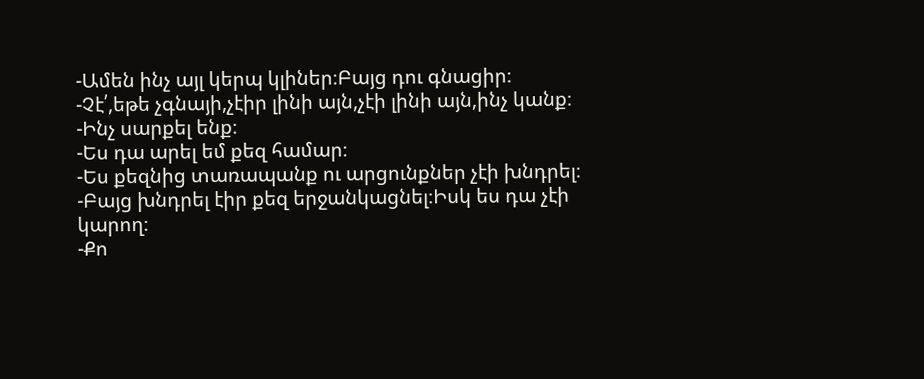-Ամեն ինչ այլ կերպ կլիներ։Բայց դու գնացիր։
-Չէ՛,եթե չգնայի,չէիր լինի այն,չէի լինի այն,ինչ կանք։
-Ինչ սարքել ենք։
-Ես դա արել եմ քեզ համար։
-Ես քեզնից տառապանք ու արցունքներ չէի խնդրել։
-Բայց խնդրել էիր քեզ երջանկացնել։Իսկ ես դա չէի կարող։
-Քո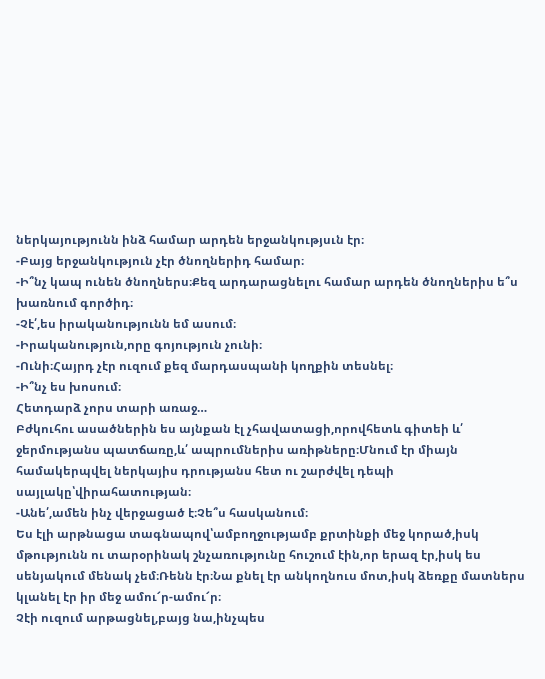ներկայությունն ինձ համար արդեն երջանկությսւն էր։
-Բայց երջանկություն չէր ծնողներիդ համար։
-Ի՞նչ կապ ունեն ծնողներս։Քեզ արդարացնելու համար արդեն ծնողներիս ե՞ս խառնում գործիդ։
-Չէ՛,ես իրականությունն եմ ասում։
-Իրականություն,որը գոյություն չունի։
-Ունի։Հայրդ չէր ուզում քեզ մարդասպանի կողքին տեսնել։
-Ի՞նչ ես խոսում։
Հետդարձ չորս տարի առաջ…
Բժկուհու ասածներին ես այնքան էլ չհավատացի,որովհետև գիտեի և՛ ջերմությանս պատճառը,և՛ ապրումներիս առիթները։Մնում էր միայն համակերպվել ներկայիս դրությանս հետ ու շարժվել դեպի սայլակը՝վիրահատության։
-Անե՛,ամեն ինչ վերջացած է։Չե՞ս հասկանում։
Ես էլի արթնացա տագնապով՝ամբողջությամբ քրտինքի մեջ կորած,իսկ մթությունն ու տարօրինակ շնչառությունը հուշում էին,որ երազ էր,իսկ ես սենյակում մենակ չեմ։Ռենն էր։Նա քնել էր անկողնուս մոտ,իսկ ձեռքը մատներս կլանել էր իր մեջ ամու՜ր-ամու՜ր։
Չէի ուզում արթացնել,բայց նա,ինչպես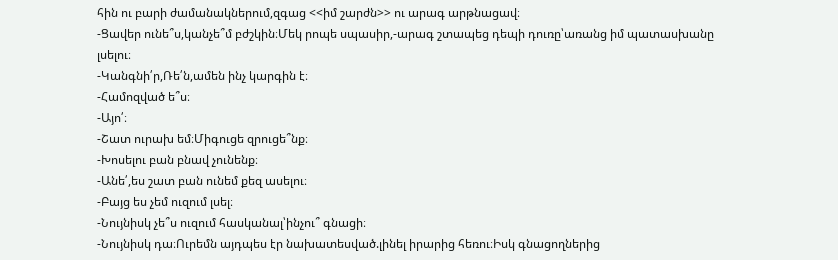հին ու բարի ժամանակներում,զգաց <<իմ շարժն>> ու արագ արթնացավ։
-Ցավեր ունե՞ս,կանչե՞մ բժշկին։Մեկ րոպե սպասիր,-արագ շտապեց դեպի դուռը՝առանց իմ պատասխանը լսելու։
-Կանգնի՛ր,Ռե՛ն,ամեն ինչ կարգին է։
-Համոզված ե՞ս։
-Այո՛։
-Շատ ուրախ եմ։Միգուցե զրուցե՞նք։
-Խոսելու բան բնավ չունենք։
-Անե՛,ես շատ բան ունեմ քեզ ասելու։
-Բայց ես չեմ ուզում լսել։
-Նույնիսկ չե՞ս ուզում հասկանալ՝ինչու՞ գնացի։
-Նույնիսկ դա։Ուրեմն այդպես էր նախատեսված.լինել իրարից հեռու։Իսկ գնացողներից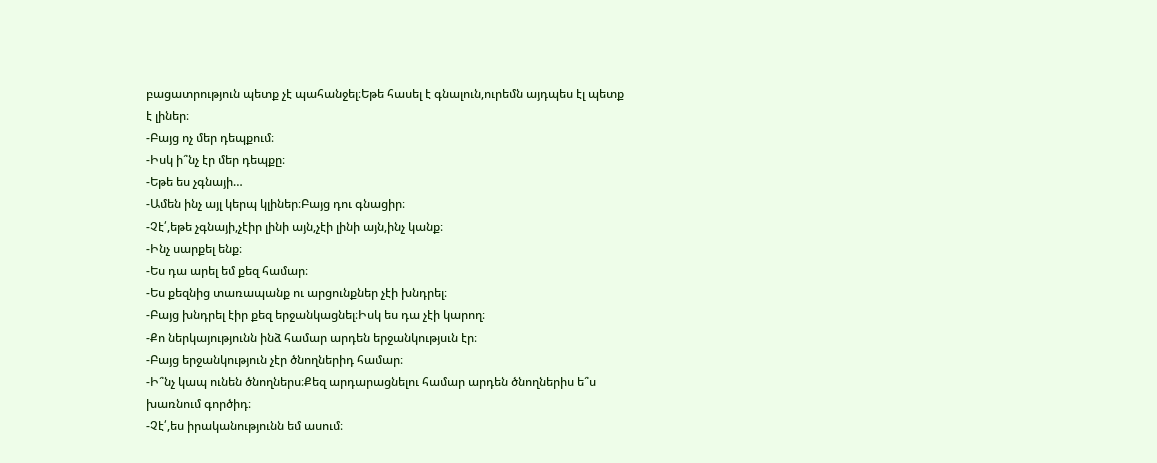բացատրություն պետք չէ պահանջել։Եթե հասել է գնալուն,ուրեմն այդպես էլ պետք է լիներ։
-Բայց ոչ մեր դեպքում։
-Իսկ ի՞նչ էր մեր դեպքը։
-Եթե ես չգնայի…
-Ամեն ինչ այլ կերպ կլիներ։Բայց դու գնացիր։
-Չէ՛,եթե չգնայի,չէիր լինի այն,չէի լինի այն,ինչ կանք։
-Ինչ սարքել ենք։
-Ես դա արել եմ քեզ համար։
-Ես քեզնից տառապանք ու արցունքներ չէի խնդրել։
-Բայց խնդրել էիր քեզ երջանկացնել։Իսկ ես դա չէի կարող։
-Քո ներկայությունն ինձ համար արդեն երջանկությսւն էր։
-Բայց երջանկություն չէր ծնողներիդ համար։
-Ի՞նչ կապ ունեն ծնողներս։Քեզ արդարացնելու համար արդեն ծնողներիս ե՞ս խառնում գործիդ։
-Չէ՛,ես իրականությունն եմ ասում։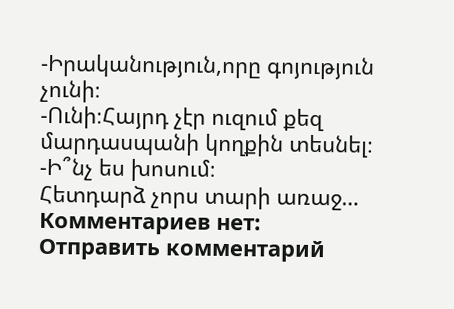-Իրականություն,որը գոյություն չունի։
-Ունի։Հայրդ չէր ուզում քեզ մարդասպանի կողքին տեսնել։
-Ի՞նչ ես խոսում։
Հետդարձ չորս տարի առաջ…
Комментариев нет:
Отправить комментарий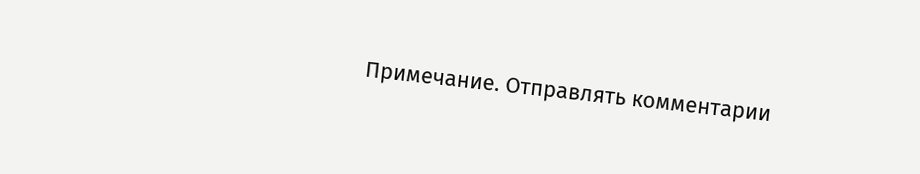Примечание. Отправлять комментарии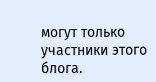могут только участники этого блога.